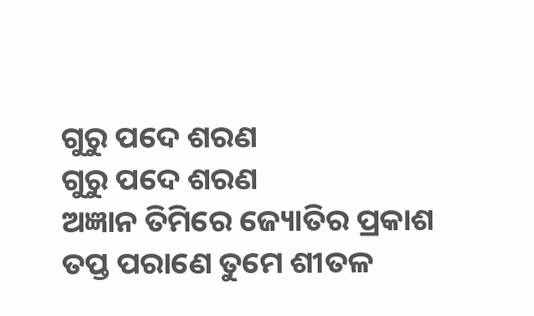ଗୁରୁ ପଦେ ଶରଣ
ଗୁରୁ ପଦେ ଶରଣ
ଅଜ୍ଞାନ ତିମିରେ ଜ୍ୟୋତିର ପ୍ରକାଶ
ତପ୍ତ ପରାଣେ ତୁମେ ଶୀତଳ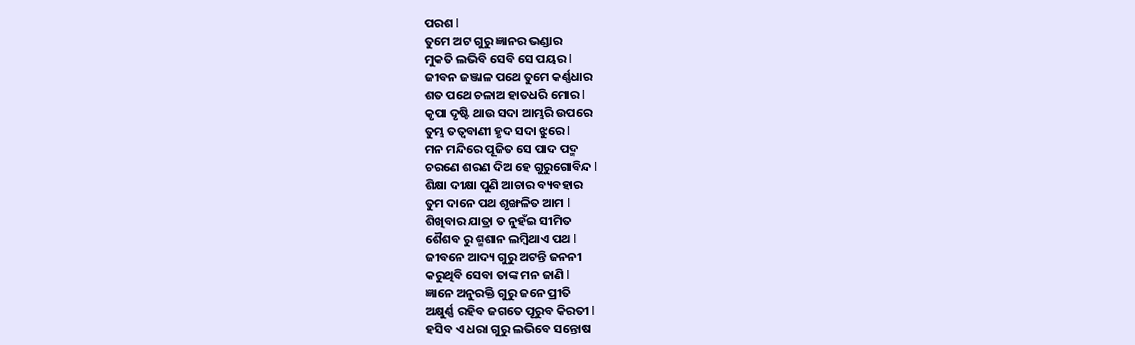ପରଶ l
ତୁମେ ଅଟ ଗୁରୁ ଜ୍ଞାନର ଭଣ୍ଡାର
ମୁକତି ଲଭିବି ସେବି ସେ ପୟର l
ଜୀବନ ଜଞ୍ଜାଳ ପଥେ ତୁମେ କର୍ଣ୍ଣଧାର
ଶତ ପଥେ ଚଳାଅ ହାତଧରି ମୋର l
କୃପା ଦୃଷ୍ଟି ଥାଉ ସଦା ଆମ୍ଭରି ଉପରେ
ତୁମ୍ଭ ତତ୍ୱବାଣୀ ହୃଦ ସଦା ଝୁରେ l
ମନ ମନ୍ଦିରେ ପୂଜିତ ସେ ପାଦ ପଦ୍ମ
ଚରଣେ ଶରଣ ଦିଅ ହେ ଗୁରୁଗୋବିନ୍ଦ l
ଶିକ୍ଷା ଦୀକ୍ଷା ପୁଣି ଆଚାର ବ୍ୟବହାର
ତୁମ ଦାନେ ପଥ ଶୃଙ୍ଖଳିତ ଆମ l
ଶିଖିବାର ଯାତ୍ରା ତ ନୁହଁଇ ସୀମିତ
ଶୈଶବ ରୁ ଶ୍ମଶାନ ଲମ୍ବିଥାଏ ପଥ l
ଜୀବନେ ଆଦ୍ୟ ଗୁରୁ ଅଟନ୍ତି ଜନନୀ
କରୁଥିବି ସେବା ତାଙ୍କ ମନ ଜାଣି l
ଜ୍ଞାନେ ଅନୁରକ୍ତି ଗୁରୁ ଜନେ ପ୍ରୀତି
ଅକ୍ଷୁର୍ଣ୍ଣ ରହିବ ଜଗତେ ପୂରୁବ କିରତୀ l
ହସିବ ଏ ଧରା ଗୁରୁ ଲଭିବେ ସନ୍ତୋଷ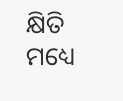କ୍ଷିତି ମଧ୍ୟେ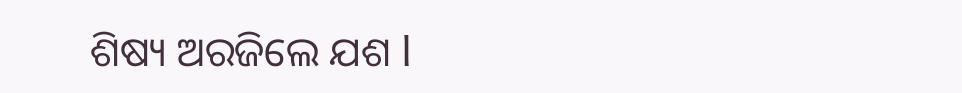ଶିଷ୍ୟ ଅରଜିଲେ ଯଶ l